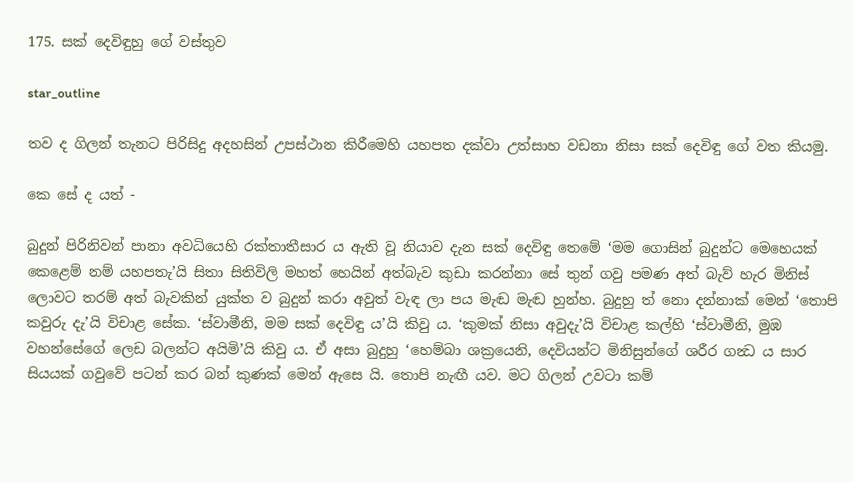175. සක් දෙවිඳුහු ගේ වස්තුව

star_outline

තව ද ගිලන් තැනට පිරිසිදු අදහසින් උපස්ථාන කිරීමෙහි යහපත දක්වා උත්සාහ වඩනා නිසා සක් දෙවිඳු ගේ වත කියමු.

කෙ සේ ද යත් -

බුදුන් පිරිනිවන් පානා අවධියෙහි රක්තාතීසාර ය ඇති වූ නියාව දැන සක් දෙවිඳු තෙමේ ‘මම ගොසින් බුදුන්ට මෙහෙයක් කෙළෙම් නම් යහපතැ’යි සිතා සිතිවිලි මහත් හෙයින් අත්බැව කුඩා කරන්නා සේ තුන් ගවු පමණ අත් බැව් හැර මිනිස් ලොවට තරම් අත් බැවකින් යුක්ත ව බුදුන් කරා අවුත් වැඳ ලා පය මැඬ මැඬ හුන්හ. බුදුහු ත් නො දන්නාක් මෙන් ‘තොපි කවුරු දැ’යි විචාළ සේක. ‘ස්වාමීනි, මම සක් දෙවිඳු ය’යි කිවු ය. ‘කුමක් නිසා අවුදැ’යි විචාළ කල්හි ‘ස්වාමීනි, මුඹ වහන්සේගේ ලෙඩ බලන්ට අයිමි’යි කිවු ය. ඒ අසා බුදුහු ‘හෙම්බා ශක්‍රයෙනි, දෙවියන්ට මිනිසුන්ගේ ශරීර ගන්‍ධ ය සාර සියයක් ගවුවේ පටන් කර බන් කුණක් මෙන් ඇසෙ යි. තොපි නැඟී යව. මට ගිලන් උවටා කම්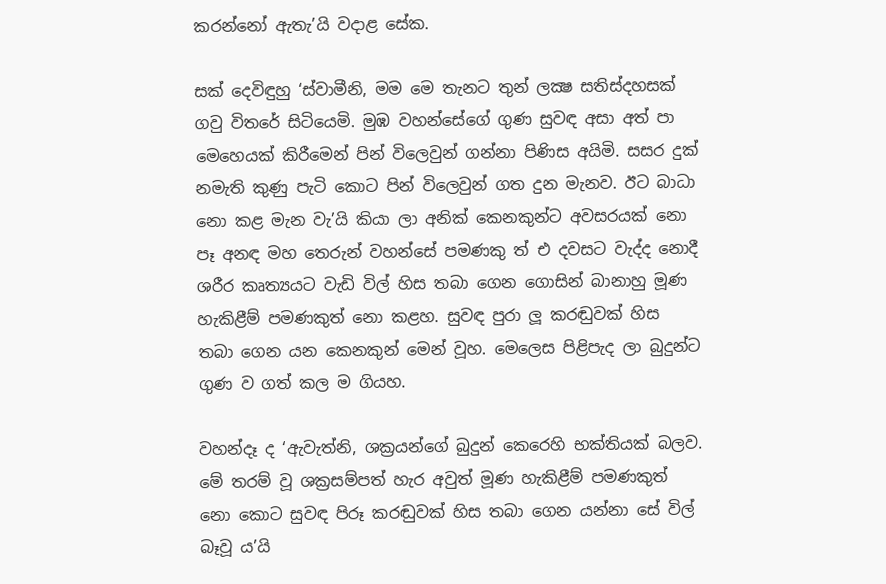කරන්නෝ ඇතැ’යි වදාළ සේක.

සක් දෙවිඳුහු ‘ස්වාමීනි, මම මෙ තැනට තුන් ලක්‍ෂ සතිස්දහසක් ගවු විතරේ සිටියෙමි. මුඹ වහන්සේගේ ගුණ සුවඳ අසා අත් පා මෙහෙයක් කිරීමෙන් පින් විලෙවුන් ගන්නා පිණිස අයිමි. සසර දුක් නමැති කුණු පැටි කොට පින් විලෙවුන් ගත දුන මැනව. ඊට බාධා නො කළ මැන වැ’යි කියා ලා අනික් කෙනකුන්ට අවසරයක් නො පෑ අනඳ මහ තෙරුන් වහන්සේ පමණකු ත් එ දවසට වැද්ද නොදී ශරීර කෘත්‍යයට වැඩි විල් හිස තබා ගෙන ගොසින් බානාහු මූණ හැකිළීම් පමණකුත් නො කළහ. සුවඳ පුරා ලූ කරඬුවක් හිස තබා ගෙන යන කෙනකුන් මෙන් වූහ. මෙලෙස පිළිපැද ලා බුදුන්ට ගුණ ව ගත් කල ම ගියහ.

වහන්දෑ ද ‘ඇවැත්නි, ශක්‍රයන්ගේ බුදුන් කෙරෙහි භක්තියක් බලව. මේ තරම් වූ ශක්‍රසම්පත් හැර අවුත් මූණ හැකිළීම් පමණකුත් නො කොට සුවඳ පිරූ කරඬුවක් හිස තබා ගෙන යන්නා සේ විල් බෑවූ ය’යි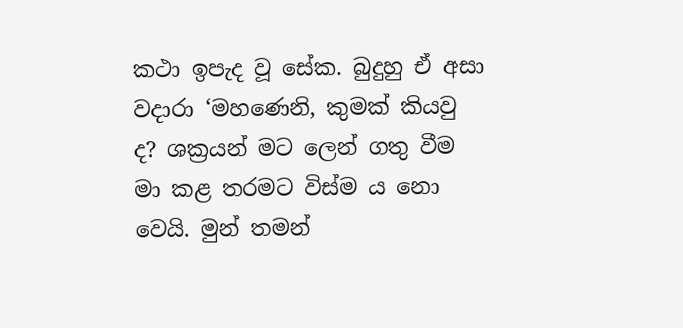කථා ඉපැද වූ සේක. බුදුහු ඒ අසා වදාරා ‘මහණෙනි, කුමක් කියවු ද? ශක්‍රයන් මට ලෙන් ගතු වීම මා කළ තරමට විස්ම ය නො වෙයි. මුන් තමන්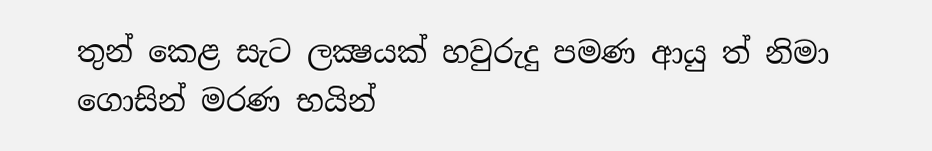තුන් කෙළ සැට ලක්‍ෂයක් හවුරුදු පමණ ආයු ත් නිමා ගොසින් මරණ භයින්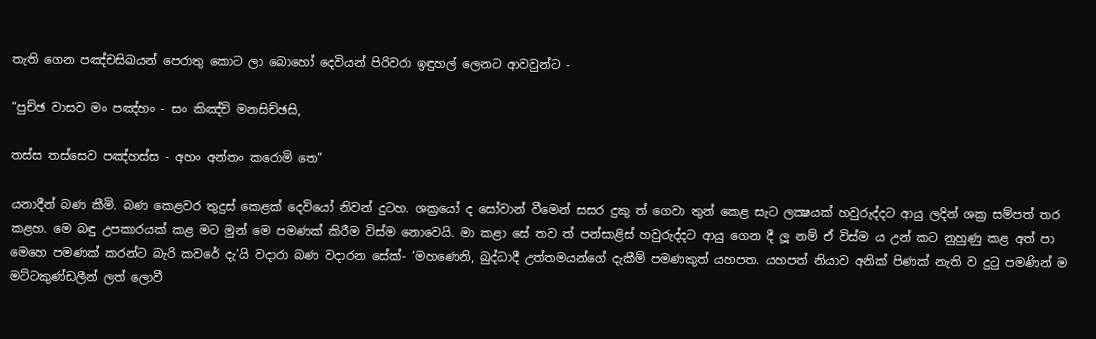තැති ගෙන පඤ්චසිඛයන් පෙරාතු කොට ලා බොහෝ දෙවියන් පිරිවරා ඉඳුහල් ලෙනට ආවවුන්ට -

“පුච්ඡ වාසව මං පඤ්හං - සං කිඤ්චි මනසිච්ඡසි,

තස්ස තස්සෙව පඤ්හස්ස - අහං අන්තං කරොමි තෙ”

යනාදීන් බණ කීමි. බණ කෙළවර තුදුස් කෙළක් දෙවියෝ නිවන් දුටහ. ශක්‍රයෝ ද සෝවාන් වීමෙන් සසර දුකු ත් ගෙවා තුන් කෙළ සැට ලක්‍ෂයක් හවුරුද්දට ආයු ලදින් ශක්‍ර සම්පත් තර කළහ. මෙ බඳු උපකාරයක් කළ මට මුන් මෙ පමණක් කිරීම විස්ම නොවෙයි. මා කළා සේ තව ත් පන්සාළිස් හවුරුද්දට ආයු ගෙන දී ලූ නම් ඒ විස්ම ය උන් කට නුහුණු කළ අත් පා මෙහෙ පමණක් කරන්ට බැරි කවරේ දැ’යි වදාරා බණ වදාරන සේක්- ‘මහණෙනි, බුද්ධාදී උත්තමයන්ගේ දැකීම් පමණකුත් යහපත. යහපත් නියාව අනික් පිණක් නැති ව දුටු පමණින් ම මට්ටකුණ්ඩලීන් ලත් ලොවී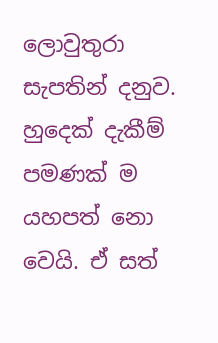ලොවුතුරා සැපතින් දනුව. හුදෙක් දැකීම් පමණක් ම යහපත් නො වෙයි. ඒ සත්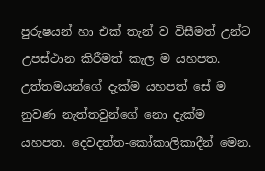පුරුෂයන් හා එක් තැන් ව විසීමත් උන්ට උපස්ථාන කිරීමත් කැල ම යහපත. උත්තමයන්ගේ දැක්ම යහපත් සේ ම නුවණ නැත්තවුන්ගේ නො දැක්ම යහපත. දෙවදත්ත-කෝකාලිකාදීන් මෙන.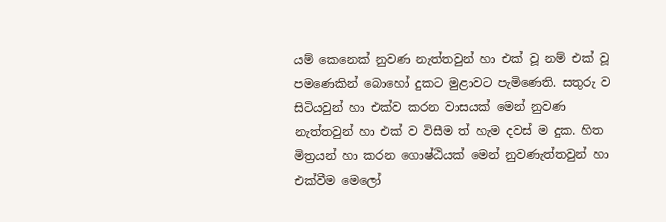යම් කෙනෙක් නුවණ නැත්තවුන් හා එක් වූ නම් එක් වූ පමණෙකින් බොහෝ දුකට මුළාවට පැමිණෙති. සතුරු ව සිටියවුන් හා එක්ව කරන වාසයක් මෙන් නුවණ නැත්තවුන් හා එක් ව විසීම ත් හැම දවස් ම දුක. හිත මිත්‍රයන් හා කරන ගොෂ්ඨියක් මෙන් නුවණැත්තවුන් හා එක්වීම මෙලෝ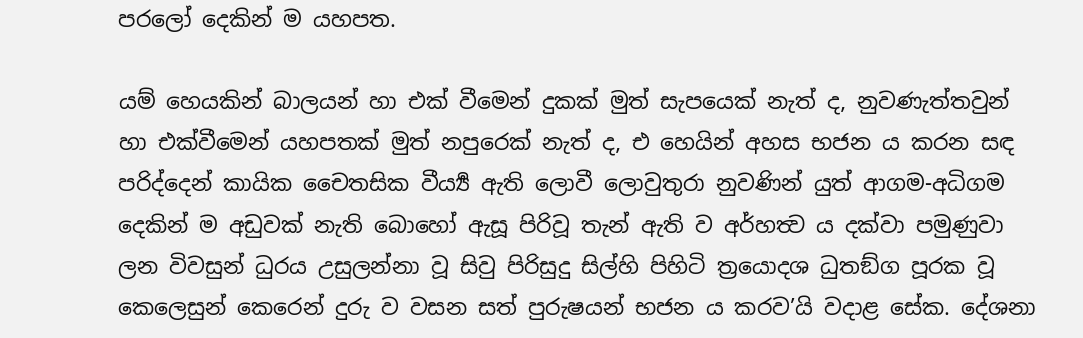පරලෝ දෙකින් ම යහපත.

යම් හෙයකින් බාලයන් හා එක් වීමෙන් දුකක් මුත් සැපයෙක් නැත් ද, නුවණැත්තවුන් හා එක්වීමෙන් යහපතක් මුත් නපුරෙක් නැත් ද, එ හෙයින් අහස භජන ය කරන සඳ පරිද්දෙන් කායික චෛතසික වීර්‍ය්‍ය ඇති ලොවී ලොවුතුරා නුවණින් යුත් ආගම-අධිගම දෙකින් ම අඩුවක් නැති බොහෝ ඇසූ පිරිවූ තැන් ඇති ව අර්හත්‍ව ය දක්වා පමුණුවා ලන විවසුන් ධුරය උසුලන්නා වූ සිවු පිරිසුදු සිල්හි පිහිටි ත්‍රයොදශ ධුතඞ්ග පූරක වූ කෙලෙසුන් කෙරෙන් දුරු ව වසන සත් පුරුෂයන් භජන ය කරව’යි වදාළ සේක. දේශනා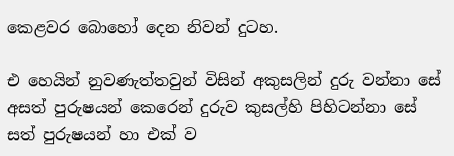කෙළවර බොහෝ දෙන නිවන් දුටහ.

එ හෙයින් නුවණැත්තවුන් විසින් අකුසලින් දුරු වන්නා සේ අසත් පුරුෂයන් කෙරෙන් දුරුව කුසල්හි පිහිටන්නා සේ සත් පුරුෂයන් හා එක් ව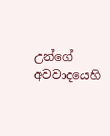උන්ගේ අවවාදයෙහි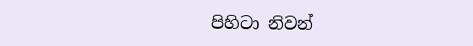පිහිටා නිවන්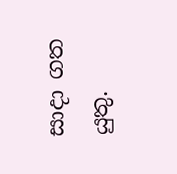සාදා ගත යුතු.